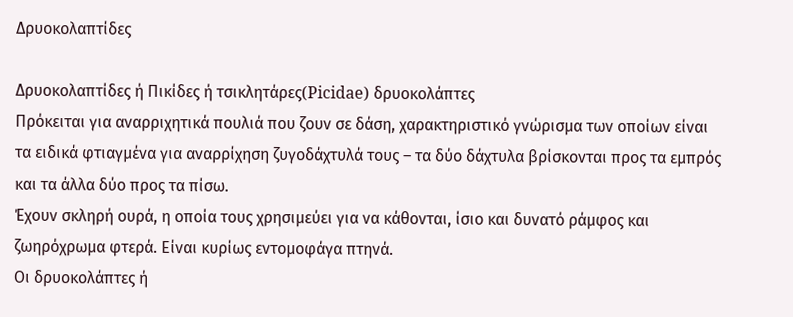Δρυοκολαπτίδες

Δρυοκολαπτίδες ή Πικίδες ή τσικλητάρες(Picidae) δρυοκολάπτες
Πρόκειται για αναρριχητικά πουλιά που ζουν σε δάση, χαρακτηριστικό γνώρισμα των οποίων είναι τα ειδικά φτιαγμένα για αναρρίχηση ζυγοδάχτυλά τους – τα δύο δάχτυλα βρίσκονται προς τα εμπρός και τα άλλα δύο προς τα πίσω.
Έχουν σκληρή ουρά, η οποία τους χρησιμεύει για να κάθονται, ίσιο και δυνατό ράμφος και ζωηρόχρωμα φτερά. Είναι κυρίως εντομοφάγα πτηνά.
Οι δρυοκολάπτες ή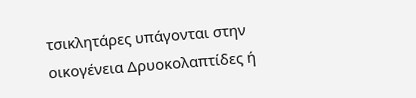τσικλητάρες υπάγονται στην οικογένεια Δρυοκολαπτίδες ή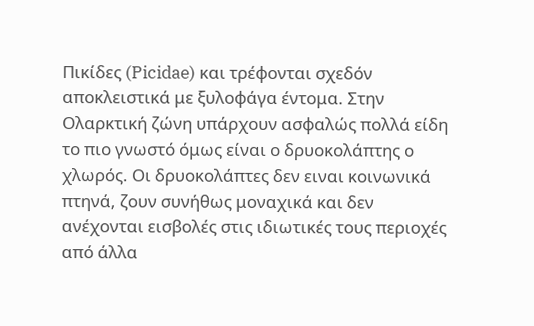Πικίδες (Picidae) και τρέφονται σχεδόν αποκλειστικά με ξυλοφάγα έντομα. Στην Ολαρκτική ζώνη υπάρχουν ασφαλώς πολλά είδη το πιο γνωστό όμως είναι ο δρυοκολάπτης ο χλωρός. Οι δρυοκολάπτες δεν ειναι κοινωνικά πτηνά, ζουν συνήθως μοναχικά και δεν ανέχονται εισβολές στις ιδιωτικές τους περιοχές από άλλα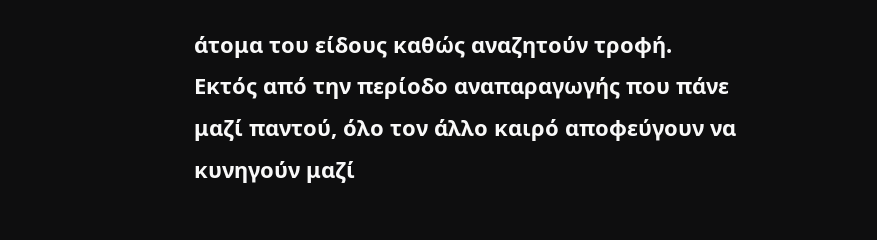άτομα του είδους καθώς αναζητούν τροφή. Εκτός από την περίοδο αναπαραγωγής που πάνε μαζί παντού, όλο τον άλλο καιρό αποφεύγουν να κυνηγούν μαζί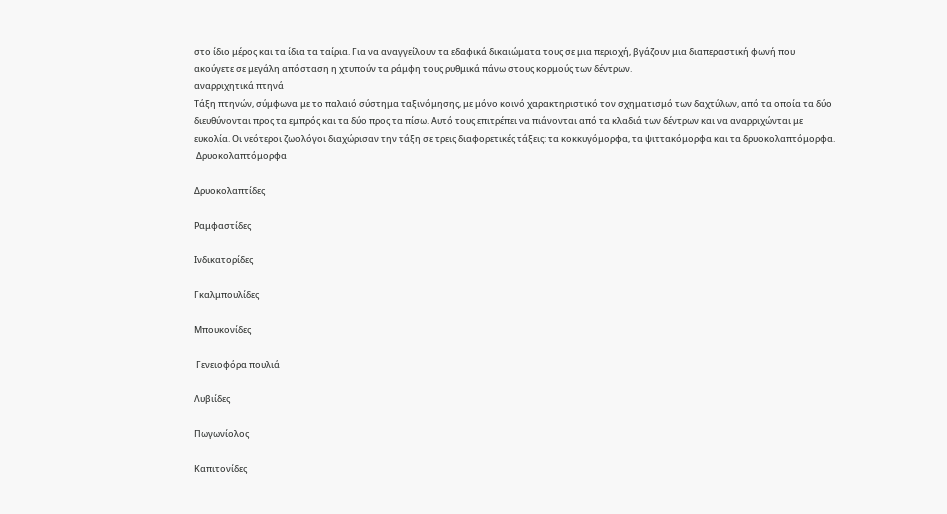στο ίδιο μέρος και τα ίδια τα ταίρια. Για να αναγγείλουν τα εδαφικά δικαιώματα τους σε μια περιοχή, βγάζουν μια διαπεραστική φωνή που ακούγετε σε μεγάλη απόσταση η χτυπούν τα ράμφη τους ρυθμικά πάνω στους κορμούς των δέντρων.
αναρριχητικά πτηνά
Τάξη πτηνών, σύμφωνα με το παλαιό σύστημα ταξινόμησης, με μόνο κοινό χαρακτηριστικό τον σχηματισμό των δαχτύλων, από τα οποία τα δύο διευθύνονται προς τα εμπρός και τα δύο προς τα πίσω. Αυτό τους επιτρέπει να πιάνονται από τα κλαδιά των δέντρων και να αναρριχώνται με ευκολία. Οι νεότεροι ζωολόγοι διαχώρισαν την τάξη σε τρεις διαφορετικές τάξεις: τα κοκκυγόμορφα, τα ψιττακόμορφα και τα δρυοκολαπτόμορφα.
 Δρυοκολαπτόμορφα

Δρυοκολαπτίδες

Ραμφαστίδες

Ινδικατορίδες

Γκαλμπουλίδες

Μπουκονίδες

 Γενειοφόρα πουλιά

Λυβιίδες

Πωγωνίολος

Καπιτονίδες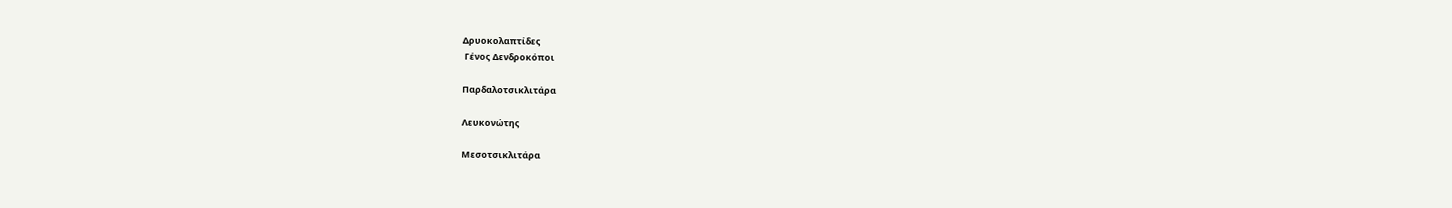Δρυοκολαπτίδες
 Γένος Δενδροκόποι

Παρδαλοτσικλιτάρα

Λευκονώτης

Μεσοτσικλιτάρα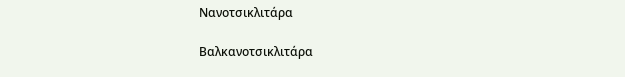Νανοτσικλιτάρα

Βαλκανοτσικλιτάρα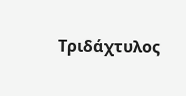Τριδάχτυλος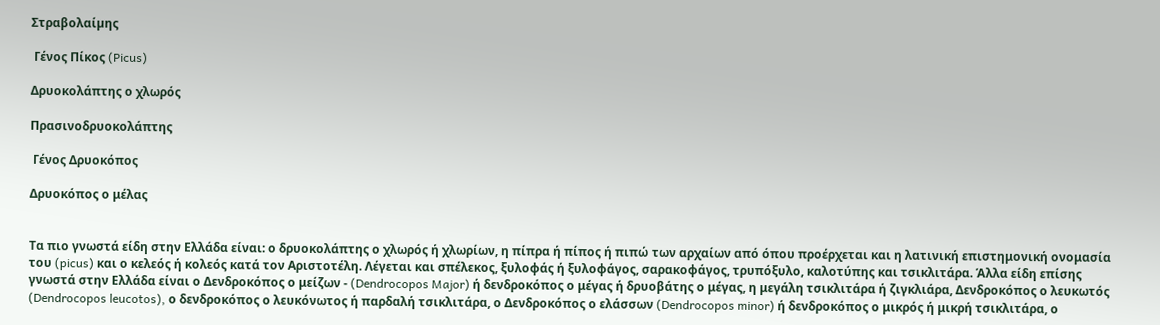Στραβολαίµης

 Γένος Πίκος (Picus)

Δρυοκολάπτης ο χλωρός

Πρασινοδρυοκολάπτης

 Γένος Δρυοκόπος

Δρυοκόπος ο μέλας


Τα πιο γνωστά είδη στην Ελλάδα είναι: ο δρυοκολάπτης ο χλωρός ή χλωρίων, η πίπρα ή πίπος ή πιπώ των αρχαίων από όπου προέρχεται και η λατινική επιστημονική ονομασία του (picus) και ο κελεός ή κολεός κατά τον Αριστοτέλη. Λέγεται και σπέλεκος, ξυλοφάς ή ξυλοφάγος, σαρακοφάγος, τρυπόξυλο, καλοτύπης και τσικλιτάρα. Άλλα είδη επίσης γνωστά στην Ελλάδα είναι ο Δενδροκόπος ο μείζων - (Dendrocopos Major) ή δενδροκόπος ο μέγας ή δρυοβάτης ο μέγας, η μεγάλη τσικλιτάρα ή ζιγκλιάρα, Δενδροκόπος ο λευκωτός (Dendrocopos leucotos), ο δενδροκόπος ο λευκόνωτος ή παρδαλή τσικλιτάρα, ο Δενδροκόπος ο ελάσσων (Dendrocopos minor) ή δενδροκόπος ο μικρός ή μικρή τσικλιτάρα, ο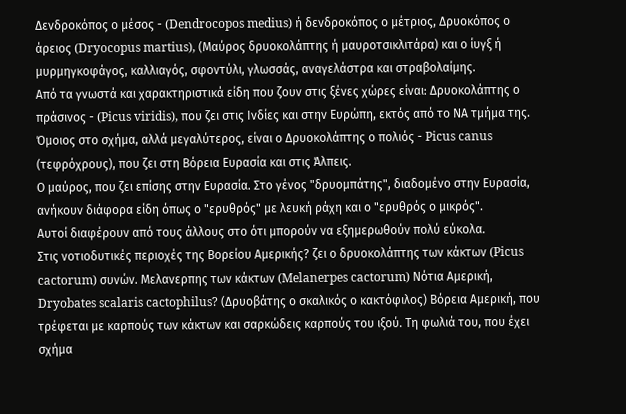Δενδροκόπος ο μέσος - (Dendrocopos medius) ή δενδροκόπος ο μέτριος, Δρυοκόπος ο άρειος (Dryocopus martius), (Μαύρος δρυοκολάπτης ή μαυροτσικλιτάρα) και ο ίυγξ ή μυρμηγκοφάγος, καλλιαγός, σφοντύλι, γλωσσάς, αναγελάστρα και στραβολαίμης.
Από τα γνωστά και χαρακτηριστικά είδη που ζουν στις ξένες χώρες είναι: Δρυοκολάπτης ο πράσινος - (Picus viridis), που ζει στις Ινδίες και στην Ευρώπη, εκτός από το ΝΑ τμήμα της.
Όμοιος στο σχήμα, αλλά μεγαλύτερος, είναι ο Δρυοκολάπτης ο πολιός - Picus canus (τεφρόχρους), που ζει στη Βόρεια Ευρασία και στις Άλπεις.
Ο μαύρος, που ζει επίσης στην Ευρασία. Στο γένος "δρυομπάτης", διαδομένο στην Ευρασία, ανήκουν διάφορα είδη όπως ο "ερυθρός" με λευκή ράχη και ο "ερυθρός ο μικρός".
Αυτοί διαφέρουν από τους άλλους στο ότι μπορούν να εξημερωθούν πολύ εύκολα.
Στις νοτιοδυτικές περιοχές της Βορείου Αμερικής? ζει ο δρυοκολάπτης των κάκτων (Picus cactorum) συνών. Μελανερπης των κάκτων (Melanerpes cactorum) Νότια Αμερική, Dryobates scalaris cactophilus? (Δρυοβάτης ο σκαλικός ο κακτόφιλος) Βόρεια Αμερική, που τρέφεται με καρπούς των κάκτων και σαρκώδεις καρπούς του ιξού. Τη φωλιά του, που έχει σχήμα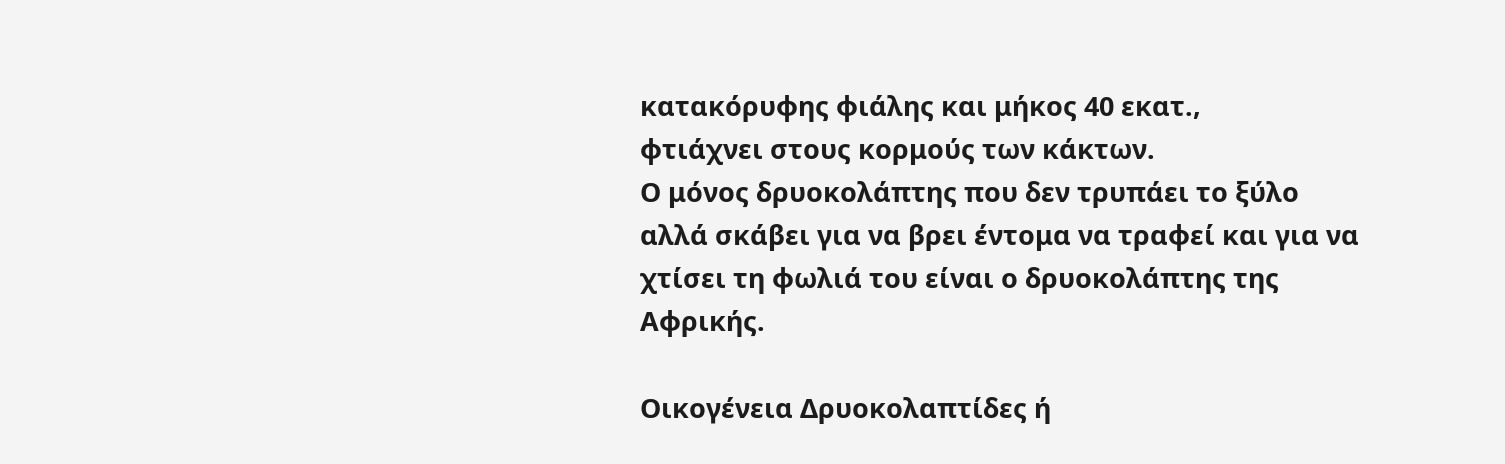κατακόρυφης φιάλης και μήκος 40 εκατ.,
φτιάχνει στους κορμούς των κάκτων.
Ο μόνος δρυοκολάπτης που δεν τρυπάει το ξύλο αλλά σκάβει για να βρει έντομα να τραφεί και για να χτίσει τη φωλιά του είναι ο δρυοκολάπτης της Αφρικής.

Οικογένεια Δρυοκολαπτίδες ή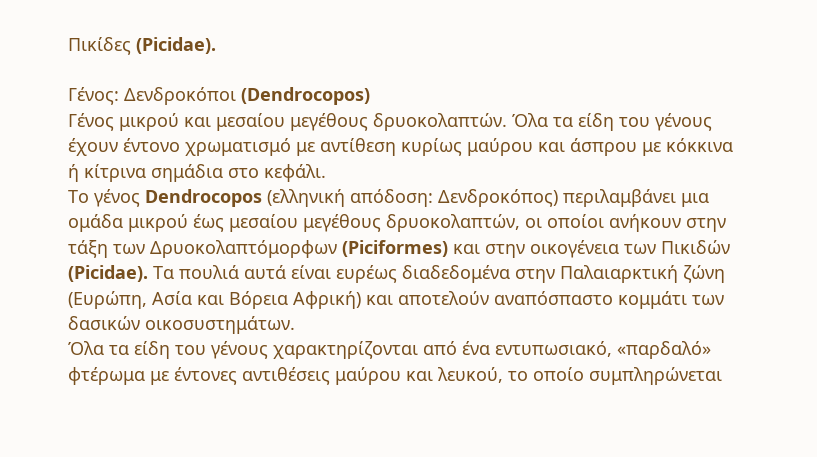Πικίδες (Picidae).

Γένος: Δενδροκόποι (Dendrocopos)
Γένος μικρού και μεσαίου μεγέθους δρυοκολαπτών. Όλα τα είδη του γένους έχουν έντονο χρωματισμό με αντίθεση κυρίως μαύρου και άσπρου με κόκκινα ή κίτρινα σημάδια στο κεφάλι.
Το γένος Dendrocopos (ελληνική απόδοση: Δενδροκόπος) περιλαμβάνει μια ομάδα μικρού έως μεσαίου μεγέθους δρυοκολαπτών, οι οποίοι ανήκουν στην τάξη των Δρυοκολαπτόμορφων (Piciformes) και στην οικογένεια των Πικιδών (Picidae). Τα πουλιά αυτά είναι ευρέως διαδεδομένα στην Παλαιαρκτική ζώνη (Ευρώπη, Ασία και Βόρεια Αφρική) και αποτελούν αναπόσπαστο κομμάτι των δασικών οικοσυστημάτων.
Όλα τα είδη του γένους χαρακτηρίζονται από ένα εντυπωσιακό, «παρδαλό» φτέρωμα με έντονες αντιθέσεις μαύρου και λευκού, το οποίο συμπληρώνεται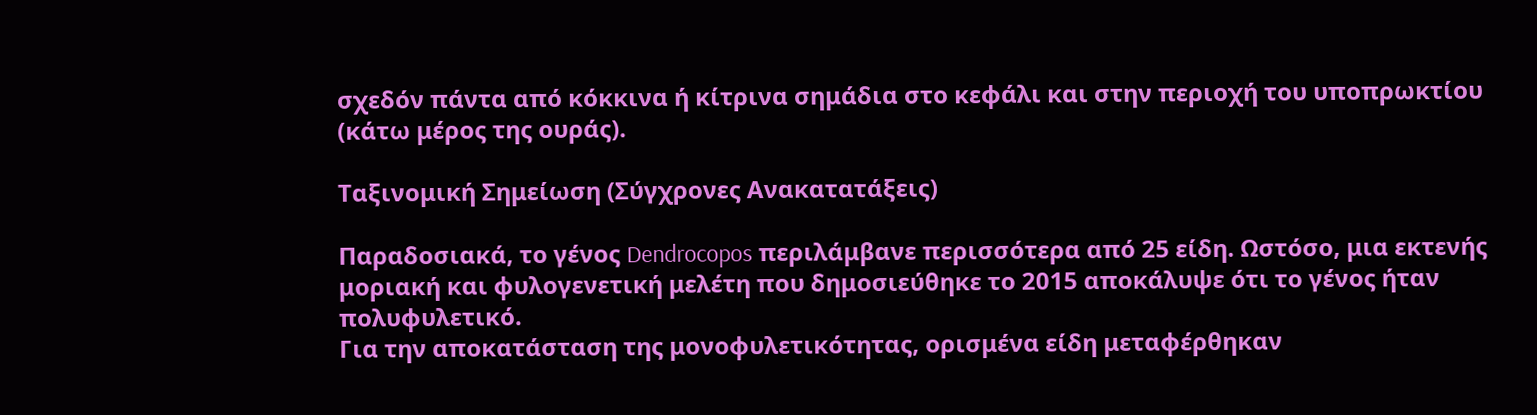σχεδόν πάντα από κόκκινα ή κίτρινα σημάδια στο κεφάλι και στην περιοχή του υποπρωκτίου (κάτω μέρος της ουράς).

Ταξινομική Σημείωση (Σύγχρονες Ανακατατάξεις)

Παραδοσιακά, το γένος Dendrocopos περιλάμβανε περισσότερα από 25 είδη. Ωστόσο, μια εκτενής μοριακή και φυλογενετική μελέτη που δημοσιεύθηκε το 2015 αποκάλυψε ότι το γένος ήταν πολυφυλετικό.
Για την αποκατάσταση της μονοφυλετικότητας, ορισμένα είδη μεταφέρθηκαν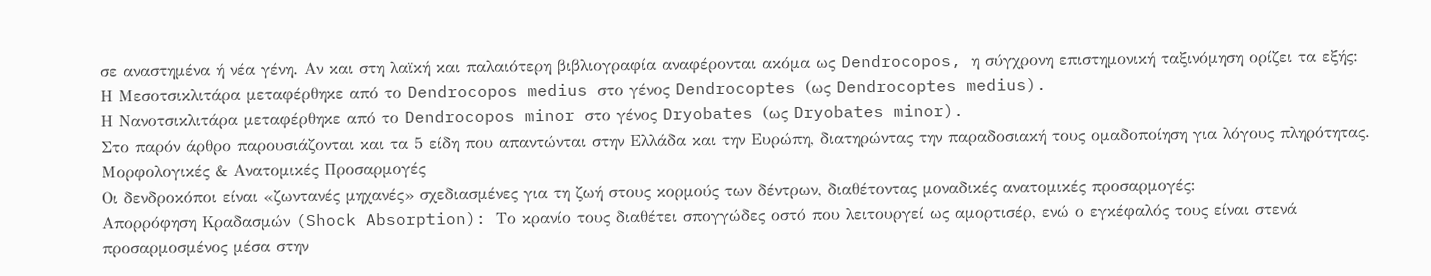σε αναστημένα ή νέα γένη. Αν και στη λαϊκή και παλαιότερη βιβλιογραφία αναφέρονται ακόμα ως Dendrocopos, η σύγχρονη επιστημονική ταξινόμηση ορίζει τα εξής:
Η Μεσοτσικλιτάρα μεταφέρθηκε από το Dendrocopos medius στο γένος Dendrocoptes (ως Dendrocoptes medius).
Η Νανοτσικλιτάρα μεταφέρθηκε από το Dendrocopos minor στο γένος Dryobates (ως Dryobates minor).
Στο παρόν άρθρο παρουσιάζονται και τα 5 είδη που απαντώνται στην Ελλάδα και την Ευρώπη, διατηρώντας την παραδοσιακή τους ομαδοποίηση για λόγους πληρότητας.
Μορφολογικές & Ανατομικές Προσαρμογές
Οι δενδροκόποι είναι «ζωντανές μηχανές» σχεδιασμένες για τη ζωή στους κορμούς των δέντρων, διαθέτοντας μοναδικές ανατομικές προσαρμογές:
Απορρόφηση Κραδασμών (Shock Absorption): Το κρανίο τους διαθέτει σπογγώδες οστό που λειτουργεί ως αμορτισέρ, ενώ ο εγκέφαλός τους είναι στενά προσαρμοσμένος μέσα στην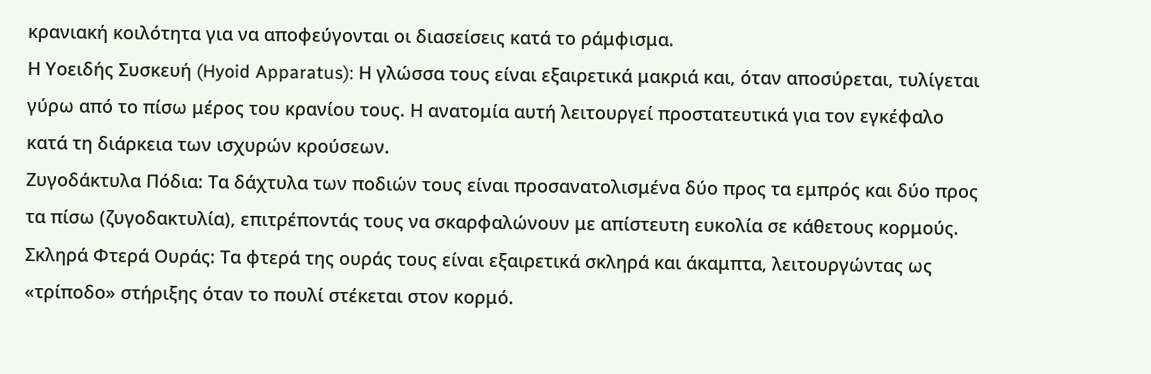κρανιακή κοιλότητα για να αποφεύγονται οι διασείσεις κατά το ράμφισμα.
Η Υοειδής Συσκευή (Hyoid Apparatus): Η γλώσσα τους είναι εξαιρετικά μακριά και, όταν αποσύρεται, τυλίγεται γύρω από το πίσω μέρος του κρανίου τους. Η ανατομία αυτή λειτουργεί προστατευτικά για τον εγκέφαλο κατά τη διάρκεια των ισχυρών κρούσεων.
Ζυγοδάκτυλα Πόδια: Τα δάχτυλα των ποδιών τους είναι προσανατολισμένα δύο προς τα εμπρός και δύο προς τα πίσω (ζυγοδακτυλία), επιτρέποντάς τους να σκαρφαλώνουν με απίστευτη ευκολία σε κάθετους κορμούς.
Σκληρά Φτερά Ουράς: Τα φτερά της ουράς τους είναι εξαιρετικά σκληρά και άκαμπτα, λειτουργώντας ως «τρίποδο» στήριξης όταν το πουλί στέκεται στον κορμό.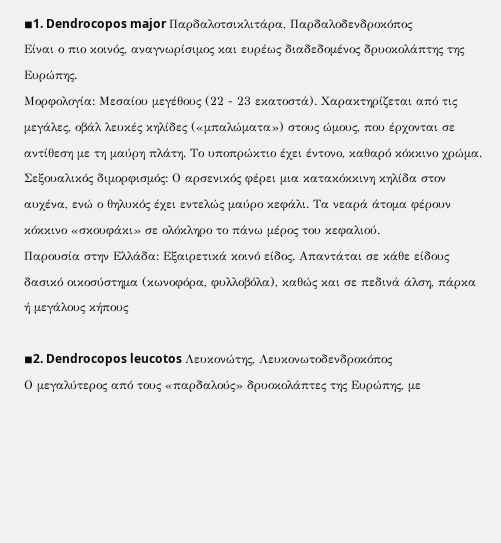◾1. Dendrocopos major Παρδαλοτσικλιτάρα, Παρδαλοδενδροκόπος
Είναι ο πιο κοινός, αναγνωρίσιμος και ευρέως διαδεδομένος δρυοκολάπτης της Ευρώπης.
Μορφολογία: Μεσαίου μεγέθους (22 - 23 εκατοστά). Χαρακτηρίζεται από τις μεγάλες, οβάλ λευκές κηλίδες («μπαλώματα») στους ώμους, που έρχονται σε αντίθεση με τη μαύρη πλάτη. Το υποπρώκτιο έχει έντονο, καθαρό κόκκινο χρώμα.
Σεξουαλικός διμορφισμός: Ο αρσενικός φέρει μια κατακόκκινη κηλίδα στον αυχένα, ενώ ο θηλυκός έχει εντελώς μαύρο κεφάλι. Τα νεαρά άτομα φέρουν κόκκινο «σκουφάκι» σε ολόκληρο το πάνω μέρος του κεφαλιού.
Παρουσία στην Ελλάδα: Εξαιρετικά κοινό είδος. Απαντάται σε κάθε είδους δασικό οικοσύστημα (κωνοφόρα, φυλλοβόλα), καθώς και σε πεδινά άλση, πάρκα ή μεγάλους κήπους

◾2. Dendrocopos leucotos Λευκονώτης, Λευκονωτοδενδροκόπος
Ο μεγαλύτερος από τους «παρδαλούς» δρυοκολάπτες της Ευρώπης, με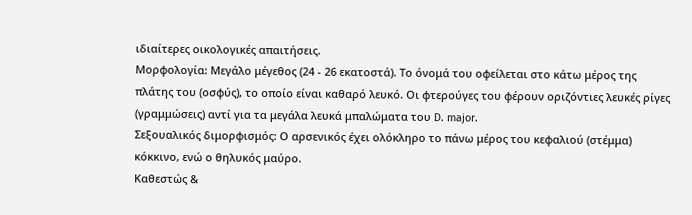ιδιαίτερες οικολογικές απαιτήσεις.
Μορφολογία: Μεγάλο μέγεθος (24 - 26 εκατοστά). Το όνομά του οφείλεται στο κάτω μέρος της πλάτης του (οσφύς), το οποίο είναι καθαρό λευκό. Οι φτερούγες του φέρουν οριζόντιες λευκές ρίγες (γραμμώσεις) αντί για τα μεγάλα λευκά μπαλώματα του D. major.
Σεξουαλικός διμορφισμός: Ο αρσενικός έχει ολόκληρο το πάνω μέρος του κεφαλιού (στέμμα) κόκκινο, ενώ ο θηλυκός μαύρο.
Καθεστώς &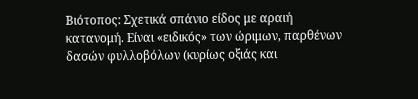Βιότοπος: Σχετικά σπάνιο είδος με αραιή κατανομή. Είναι «ειδικός» των ώριμων, παρθένων δασών φυλλοβόλων (κυρίως οξιάς και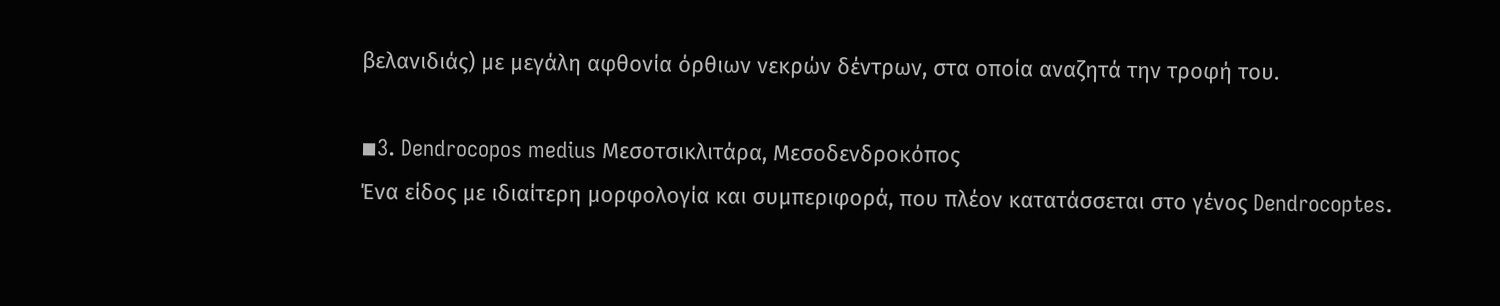βελανιδιάς) με μεγάλη αφθονία όρθιων νεκρών δέντρων, στα οποία αναζητά την τροφή του.

◾3. Dendrocopos medius Μεσοτσικλιτάρα, Μεσοδενδροκόπος
Ένα είδος με ιδιαίτερη μορφολογία και συμπεριφορά, που πλέον κατατάσσεται στο γένος Dendrocoptes.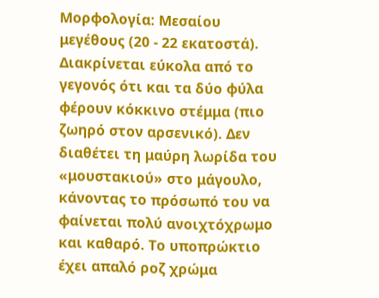Μορφολογία: Μεσαίου μεγέθους (20 - 22 εκατοστά). Διακρίνεται εύκολα από το γεγονός ότι και τα δύο φύλα φέρουν κόκκινο στέμμα (πιο ζωηρό στον αρσενικό). Δεν διαθέτει τη μαύρη λωρίδα του «μουστακιού» στο μάγουλο, κάνοντας το πρόσωπό του να φαίνεται πολύ ανοιχτόχρωμο και καθαρό. Το υποπρώκτιο έχει απαλό ροζ χρώμα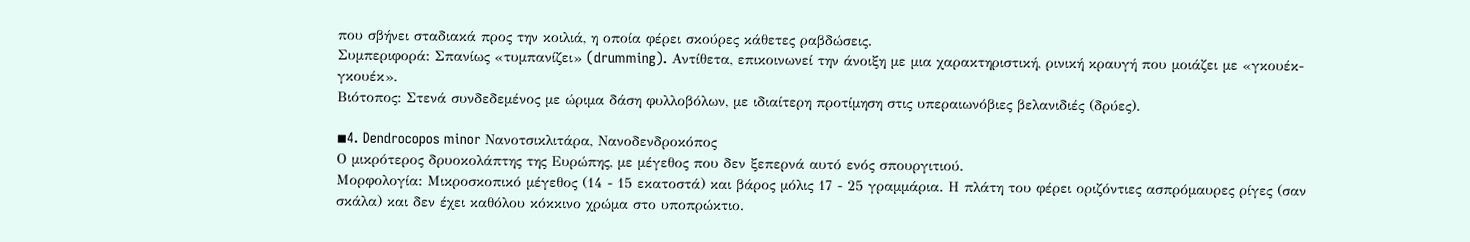που σβήνει σταδιακά προς την κοιλιά, η οποία φέρει σκούρες κάθετες ραβδώσεις.
Συμπεριφορά: Σπανίως «τυμπανίζει» (drumming). Αντίθετα, επικοινωνεί την άνοιξη με μια χαρακτηριστική, ρινική κραυγή που μοιάζει με «γκουέκ-γκουέκ».
Βιότοπος: Στενά συνδεδεμένος με ώριμα δάση φυλλοβόλων, με ιδιαίτερη προτίμηση στις υπεραιωνόβιες βελανιδιές (δρύες).

◾4. Dendrocopos minor Νανοτσικλιτάρα, Νανοδενδροκόπος
Ο μικρότερος δρυοκολάπτης της Ευρώπης, με μέγεθος που δεν ξεπερνά αυτό ενός σπουργιτιού.
Μορφολογία: Μικροσκοπικό μέγεθος (14 - 15 εκατοστά) και βάρος μόλις 17 - 25 γραμμάρια. Η πλάτη του φέρει οριζόντιες ασπρόμαυρες ρίγες (σαν σκάλα) και δεν έχει καθόλου κόκκινο χρώμα στο υποπρώκτιο.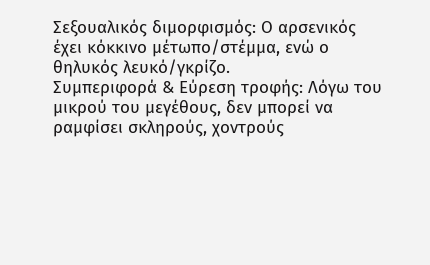Σεξουαλικός διμορφισμός: Ο αρσενικός έχει κόκκινο μέτωπο/στέμμα, ενώ ο θηλυκός λευκό/γκρίζο.
Συμπεριφορά & Εύρεση τροφής: Λόγω του μικρού του μεγέθους, δεν μπορεί να ραμφίσει σκληρούς, χοντρούς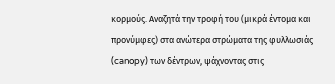κορμούς. Αναζητά την τροφή του (μικρά έντομα και προνύμφες) στα ανώτερα στρώματα της φυλλωσιάς (canopy) των δέντρων, ψάχνοντας στις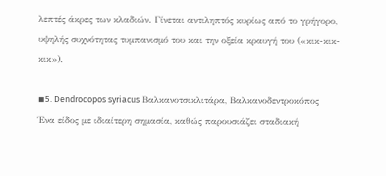λεπτές άκρες των κλαδιών. Γίνεται αντιληπτός κυρίως από το γρήγορο, υψηλής συχνότητας τυμπανισμό του και την οξεία κραυγή του («κικ-κικ-κικ»).

◾5. Dendrocopos syriacus Βαλκανοτσικλιτάρα, Βαλκανοδεντροκόπος
Ένα είδος με ιδιαίτερη σημασία, καθώς παρουσιάζει σταδιακή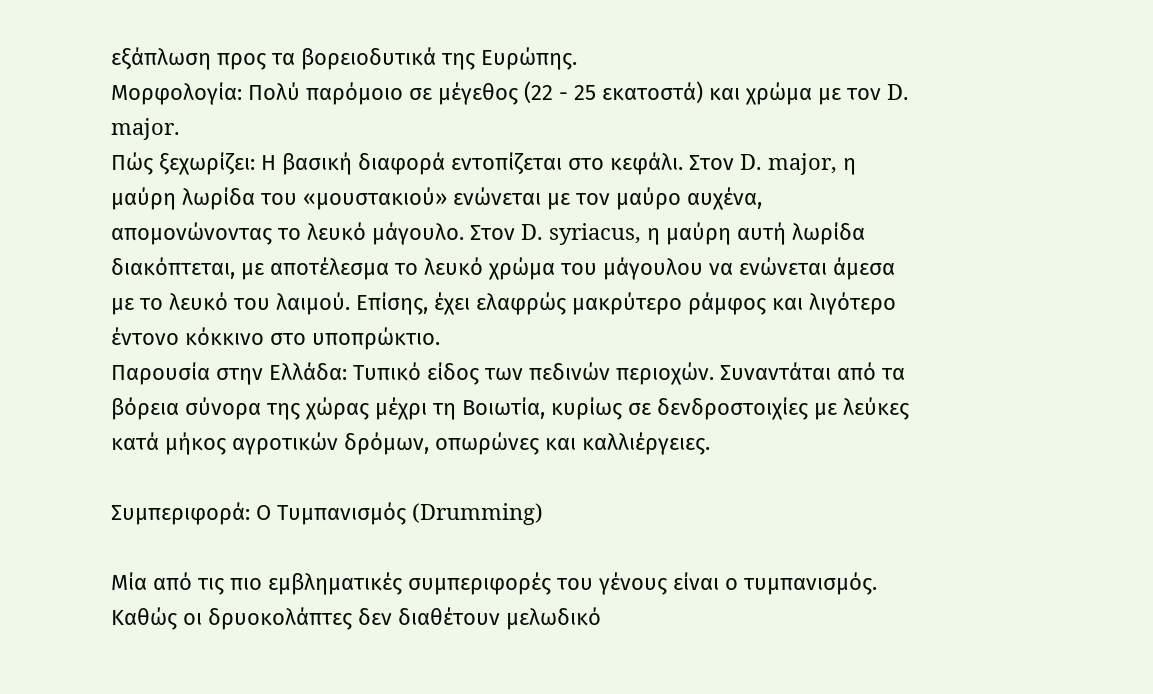εξάπλωση προς τα βορειοδυτικά της Ευρώπης.
Μορφολογία: Πολύ παρόμοιο σε μέγεθος (22 - 25 εκατοστά) και χρώμα με τον D. major.
Πώς ξεχωρίζει: Η βασική διαφορά εντοπίζεται στο κεφάλι. Στον D. major, η μαύρη λωρίδα του «μουστακιού» ενώνεται με τον μαύρο αυχένα, απομονώνοντας το λευκό μάγουλο. Στον D. syriacus, η μαύρη αυτή λωρίδα διακόπτεται, με αποτέλεσμα το λευκό χρώμα του μάγουλου να ενώνεται άμεσα με το λευκό του λαιμού. Επίσης, έχει ελαφρώς μακρύτερο ράμφος και λιγότερο έντονο κόκκινο στο υποπρώκτιο.
Παρουσία στην Ελλάδα: Τυπικό είδος των πεδινών περιοχών. Συναντάται από τα βόρεια σύνορα της χώρας μέχρι τη Βοιωτία, κυρίως σε δενδροστοιχίες με λεύκες κατά μήκος αγροτικών δρόμων, οπωρώνες και καλλιέργειες.

Συμπεριφορά: Ο Τυμπανισμός (Drumming)

Μία από τις πιο εμβληματικές συμπεριφορές του γένους είναι ο τυμπανισμός. Καθώς οι δρυοκολάπτες δεν διαθέτουν μελωδικό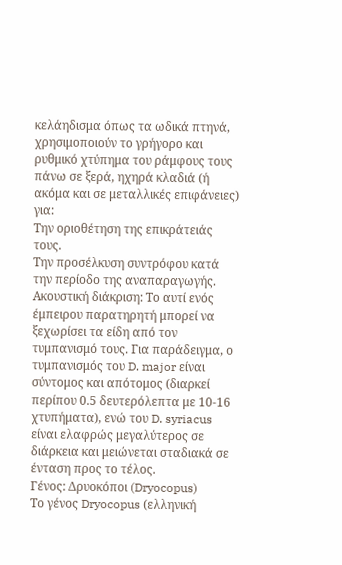κελάηδισμα όπως τα ωδικά πτηνά, χρησιμοποιούν το γρήγορο και ρυθμικό χτύπημα του ράμφους τους πάνω σε ξερά, ηχηρά κλαδιά (ή ακόμα και σε μεταλλικές επιφάνειες) για:
Την οριοθέτηση της επικράτειάς τους.
Την προσέλκυση συντρόφου κατά την περίοδο της αναπαραγωγής.
Ακουστική διάκριση: Το αυτί ενός έμπειρου παρατηρητή μπορεί να ξεχωρίσει τα είδη από τον τυμπανισμό τους. Για παράδειγμα, ο τυμπανισμός του D. major είναι σύντομος και απότομος (διαρκεί περίπου 0.5 δευτερόλεπτα με 10-16 χτυπήματα), ενώ του D. syriacus είναι ελαφρώς μεγαλύτερος σε διάρκεια και μειώνεται σταδιακά σε ένταση προς το τέλος.
Γένος: Δρυοκόποι (Dryocopus)
Το γένος Dryocopus (ελληνική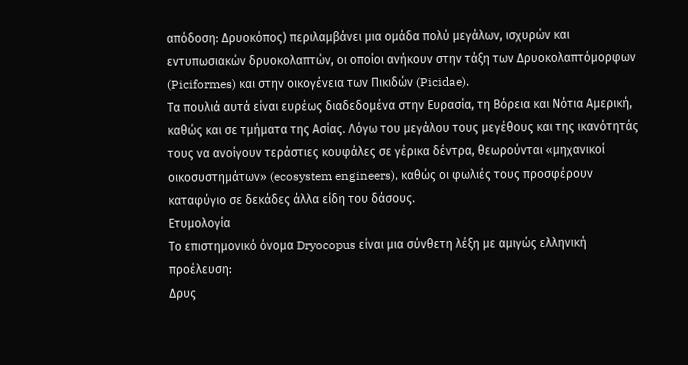απόδοση: Δρυοκόπος) περιλαμβάνει μια ομάδα πολύ μεγάλων, ισχυρών και εντυπωσιακών δρυοκολαπτών, οι οποίοι ανήκουν στην τάξη των Δρυοκολαπτόμορφων (Piciformes) και στην οικογένεια των Πικιδών (Picidae).
Τα πουλιά αυτά είναι ευρέως διαδεδομένα στην Ευρασία, τη Βόρεια και Νότια Αμερική, καθώς και σε τμήματα της Ασίας. Λόγω του μεγάλου τους μεγέθους και της ικανότητάς τους να ανοίγουν τεράστιες κουφάλες σε γέρικα δέντρα, θεωρούνται «μηχανικοί οικοσυστημάτων» (ecosystem engineers), καθώς οι φωλιές τους προσφέρουν καταφύγιο σε δεκάδες άλλα είδη του δάσους.
Ετυμολογία
Το επιστημονικό όνομα Dryocopus είναι μια σύνθετη λέξη με αμιγώς ελληνική προέλευση:
Δρυς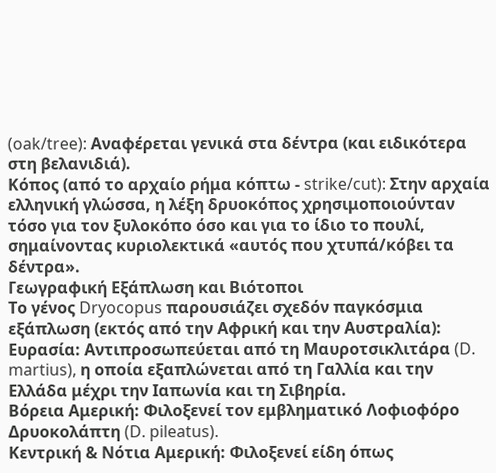(oak/tree): Αναφέρεται γενικά στα δέντρα (και ειδικότερα στη βελανιδιά).
Κόπος (από το αρχαίο ρήμα κόπτω - strike/cut): Στην αρχαία ελληνική γλώσσα, η λέξη δρυοκόπος χρησιμοποιούνταν τόσο για τον ξυλοκόπο όσο και για το ίδιο το πουλί, σημαίνοντας κυριολεκτικά «αυτός που χτυπά/κόβει τα δέντρα».
Γεωγραφική Εξάπλωση και Βιότοποι
Το γένος Dryocopus παρουσιάζει σχεδόν παγκόσμια εξάπλωση (εκτός από την Αφρική και την Αυστραλία):
Ευρασία: Αντιπροσωπεύεται από τη Μαυροτσικλιτάρα (D. martius), η οποία εξαπλώνεται από τη Γαλλία και την Ελλάδα μέχρι την Ιαπωνία και τη Σιβηρία.
Βόρεια Αμερική: Φιλοξενεί τον εμβληματικό Λοφιοφόρο Δρυοκολάπτη (D. pileatus).
Κεντρική & Νότια Αμερική: Φιλοξενεί είδη όπως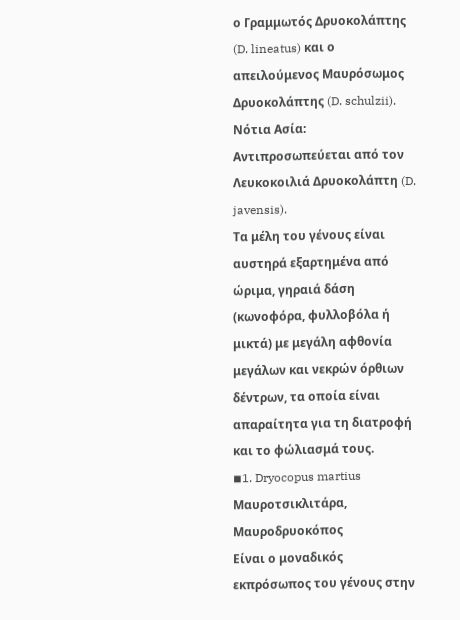ο Γραμμωτός Δρυοκολάπτης (D. lineatus) και ο απειλούμενος Μαυρόσωμος Δρυοκολάπτης (D. schulzii).
Νότια Ασία: Αντιπροσωπεύεται από τον Λευκοκοιλιά Δρυοκολάπτη (D. javensis).
Τα μέλη του γένους είναι αυστηρά εξαρτημένα από ώριμα, γηραιά δάση (κωνοφόρα, φυλλοβόλα ή μικτά) με μεγάλη αφθονία μεγάλων και νεκρών όρθιων δέντρων, τα οποία είναι απαραίτητα για τη διατροφή και το φώλιασμά τους.
◾1. Dryocopus martius Μαυροτσικλιτάρα, Μαυροδρυοκόπος
Είναι ο μοναδικός εκπρόσωπος του γένους στην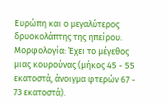Ευρώπη και ο μεγαλύτερος δρυοκολάπτης της ηπείρου.
Μορφολογία: Έχει το μέγεθος μιας κουρούνας (μήκος 45 - 55 εκατοστά, άνοιγμα φτερών 67 - 73 εκατοστά).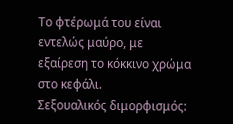Το φτέρωμά του είναι εντελώς μαύρο, με εξαίρεση το κόκκινο χρώμα στο κεφάλι.
Σεξουαλικός διμορφισμός: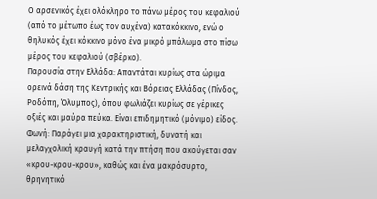Ο αρσενικός έχει ολόκληρο το πάνω μέρος του κεφαλιού (από το μέτωπο έως τον αυχένα) κατακόκκινο, ενώ ο θηλυκός έχει κόκκινο μόνο ένα μικρό μπάλωμα στο πίσω μέρος του κεφαλιού (σβέρκο).
Παρουσία στην Ελλάδα: Απαντάται κυρίως στα ώριμα ορεινά δάση της Κεντρικής και Βόρειας Ελλάδας (Πίνδος, Ροδόπη, Όλυμπος), όπου φωλιάζει κυρίως σε γέρικες οξιές και μαύρα πεύκα. Είναι επιδημητικό (μόνιμο) είδος.
Φωνή: Παράγει μια χαρακτηριστική, δυνατή και μελαγχολική κραυγή κατά την πτήση που ακούγεται σαν «κρου-κρου-κρου», καθώς και ένα μακρόσυρτο, θρηνητικό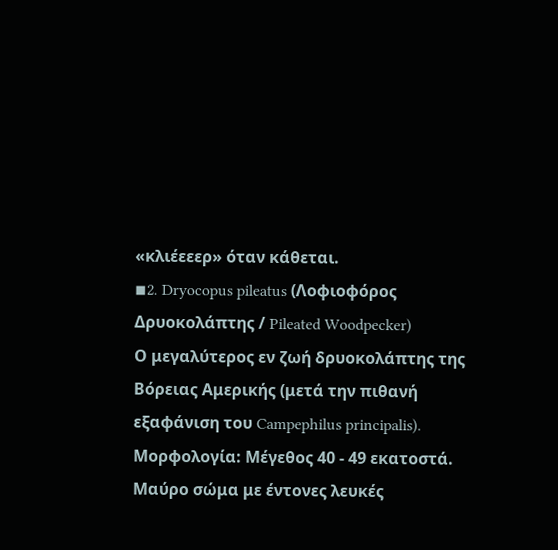«κλιέεεερ» όταν κάθεται.
◾2. Dryocopus pileatus (Λοφιοφόρος Δρυοκολάπτης / Pileated Woodpecker)
Ο μεγαλύτερος εν ζωή δρυοκολάπτης της Βόρειας Αμερικής (μετά την πιθανή εξαφάνιση του Campephilus principalis).
Μορφολογία: Μέγεθος 40 - 49 εκατοστά. Μαύρο σώμα με έντονες λευκές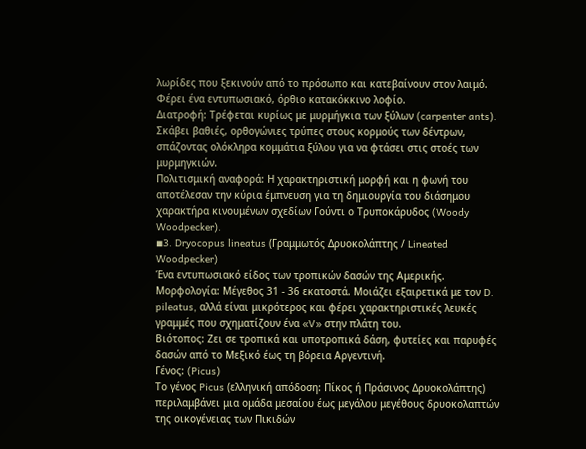λωρίδες που ξεκινούν από το πρόσωπο και κατεβαίνουν στον λαιμό. Φέρει ένα εντυπωσιακό, όρθιο κατακόκκινο λοφίο.
Διατροφή: Τρέφεται κυρίως με μυρμήγκια των ξύλων (carpenter ants). Σκάβει βαθιές, ορθογώνιες τρύπες στους κορμούς των δέντρων, σπάζοντας ολόκληρα κομμάτια ξύλου για να φτάσει στις στοές των μυρμηγκιών.
Πολιτισμική αναφορά: Η χαρακτηριστική μορφή και η φωνή του αποτέλεσαν την κύρια έμπνευση για τη δημιουργία του διάσημου χαρακτήρα κινουμένων σχεδίων Γούντι ο Τρυποκάρυδος (Woody Woodpecker).
◾3. Dryocopus lineatus (Γραμμωτός Δρυοκολάπτης / Lineated Woodpecker)
Ένα εντυπωσιακό είδος των τροπικών δασών της Αμερικής.
Μορφολογία: Μέγεθος 31 - 36 εκατοστά. Μοιάζει εξαιρετικά με τον D. pileatus, αλλά είναι μικρότερος και φέρει χαρακτηριστικές λευκές γραμμές που σχηματίζουν ένα «V» στην πλάτη του.
Βιότοπος: Ζει σε τροπικά και υποτροπικά δάση, φυτείες και παρυφές δασών από το Μεξικό έως τη βόρεια Αργεντινή.
Γένος: (Picus)
Το γένος Picus (ελληνική απόδοση: Πίκος ή Πράσινος Δρυοκολάπτης) περιλαμβάνει μια ομάδα μεσαίου έως μεγάλου μεγέθους δρυοκολαπτών της οικογένειας των Πικιδών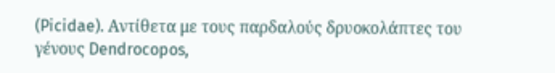(Picidae). Αντίθετα με τους παρδαλούς δρυοκολάπτες του γένους Dendrocopos,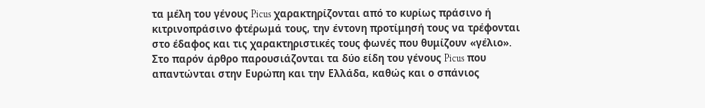τα μέλη του γένους Picus χαρακτηρίζονται από το κυρίως πράσινο ή κιτρινοπράσινο φτέρωμά τους, την έντονη προτίμησή τους να τρέφονται στο έδαφος και τις χαρακτηριστικές τους φωνές που θυμίζουν «γέλιο».
Στο παρόν άρθρο παρουσιάζονται τα δύο είδη του γένους Picus που απαντώνται στην Ευρώπη και την Ελλάδα, καθώς και ο σπάνιος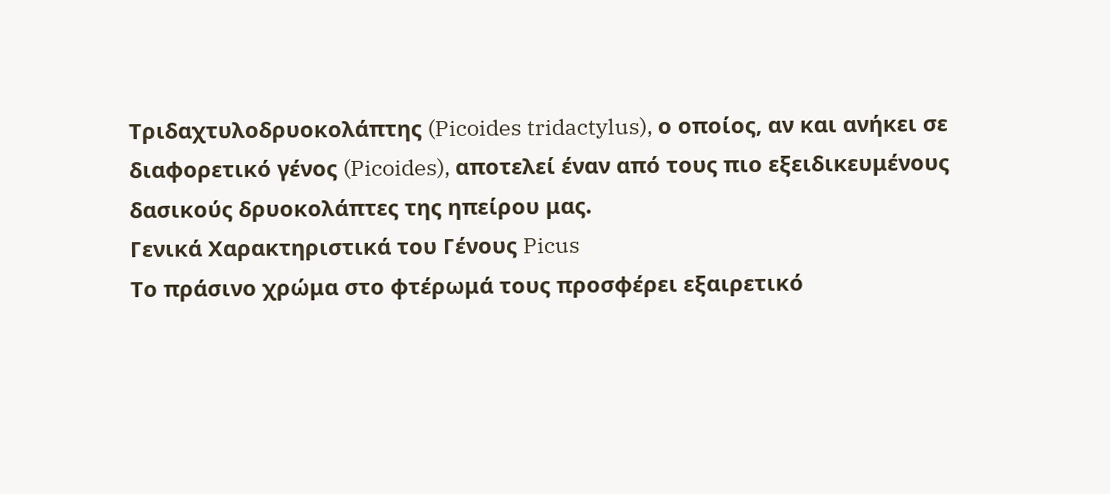Τριδαχτυλοδρυοκολάπτης (Picoides tridactylus), ο οποίος, αν και ανήκει σε διαφορετικό γένος (Picoides), αποτελεί έναν από τους πιο εξειδικευμένους δασικούς δρυοκολάπτες της ηπείρου μας.
Γενικά Χαρακτηριστικά του Γένους Picus
Το πράσινο χρώμα στο φτέρωμά τους προσφέρει εξαιρετικό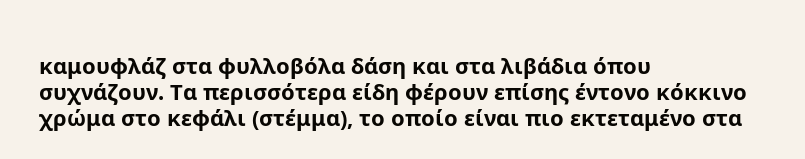καμουφλάζ στα φυλλοβόλα δάση και στα λιβάδια όπου συχνάζουν. Τα περισσότερα είδη φέρουν επίσης έντονο κόκκινο χρώμα στο κεφάλι (στέμμα), το οποίο είναι πιο εκτεταμένο στα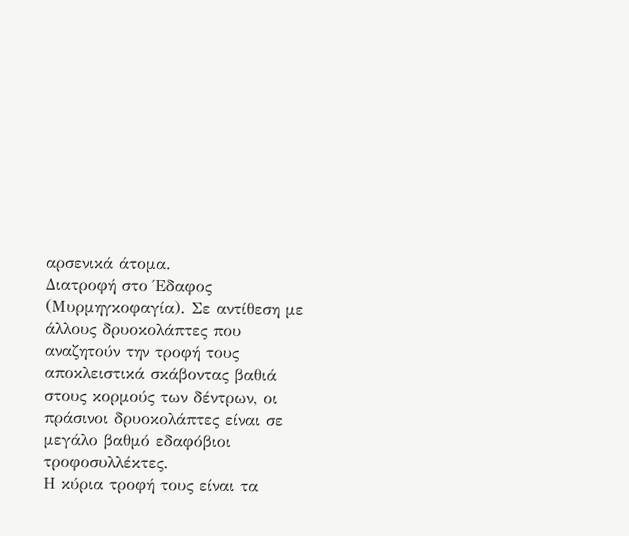αρσενικά άτομα.
Διατροφή στο Έδαφος (Μυρμηγκοφαγία). Σε αντίθεση με άλλους δρυοκολάπτες που αναζητούν την τροφή τους αποκλειστικά σκάβοντας βαθιά στους κορμούς των δέντρων, οι πράσινοι δρυοκολάπτες είναι σε μεγάλο βαθμό εδαφόβιοι τροφοσυλλέκτες.
Η κύρια τροφή τους είναι τα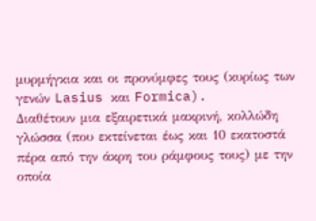μυρμήγκια και οι προνύμφες τους (κυρίως των γενών Lasius και Formica).
Διαθέτουν μια εξαιρετικά μακρινή, κολλώδη γλώσσα (που εκτείνεται έως και 10 εκατοστά πέρα από την άκρη του ράμφους τους) με την οποία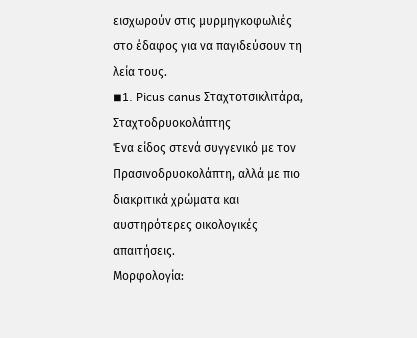εισχωρούν στις μυρμηγκοφωλιές στο έδαφος για να παγιδεύσουν τη λεία τους.
◾1. Picus canus Σταχτοτσικλιτάρα, Σταχτοδρυοκολάπτης
Ένα είδος στενά συγγενικό με τον Πρασινοδρυοκολάπτη, αλλά με πιο διακριτικά χρώματα και αυστηρότερες οικολογικές απαιτήσεις.
Μορφολογία: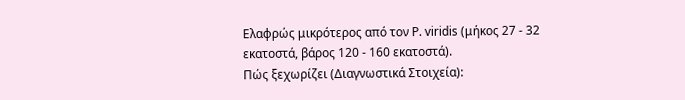Ελαφρώς μικρότερος από τον P. viridis (μήκος 27 - 32 εκατοστά, βάρος 120 - 160 εκατοστά).
Πώς ξεχωρίζει (Διαγνωστικά Στοιχεία):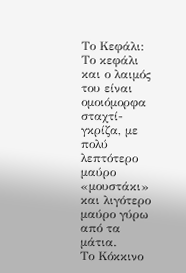Το Κεφάλι: Το κεφάλι και ο λαιμός του είναι ομοιόμορφα σταχτί-γκρίζα, με πολύ λεπτότερο μαύρο «μουστάκι» και λιγότερο μαύρο γύρω από τα μάτια.
Το Κόκκινο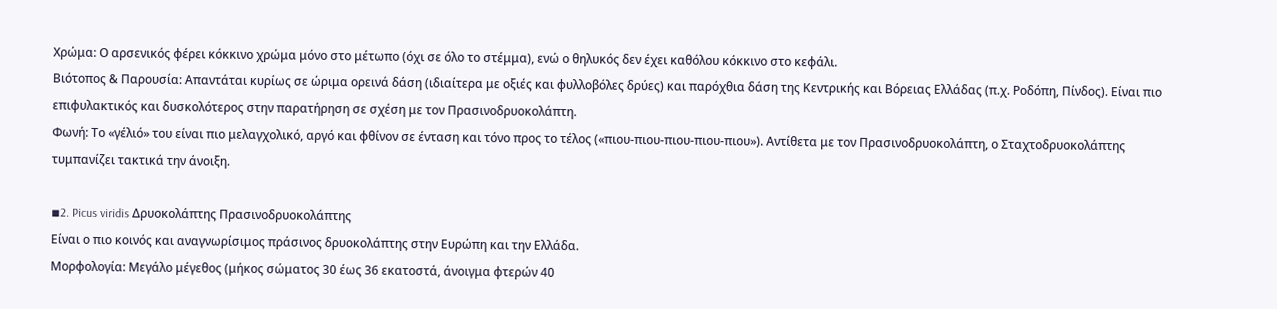Χρώμα: Ο αρσενικός φέρει κόκκινο χρώμα μόνο στο μέτωπο (όχι σε όλο το στέμμα), ενώ ο θηλυκός δεν έχει καθόλου κόκκινο στο κεφάλι.
Βιότοπος & Παρουσία: Απαντάται κυρίως σε ώριμα ορεινά δάση (ιδιαίτερα με οξιές και φυλλοβόλες δρύες) και παρόχθια δάση της Κεντρικής και Βόρειας Ελλάδας (π.χ. Ροδόπη, Πίνδος). Είναι πιο επιφυλακτικός και δυσκολότερος στην παρατήρηση σε σχέση με τον Πρασινοδρυοκολάπτη.
Φωνή: Το «γέλιό» του είναι πιο μελαγχολικό, αργό και φθίνον σε ένταση και τόνο προς το τέλος («πιου-πιου-πιου-πιου-πιου»). Αντίθετα με τον Πρασινοδρυοκολάπτη, ο Σταχτοδρυοκολάπτης τυμπανίζει τακτικά την άνοιξη.

◾2. Picus viridis Δρυοκολάπτης Πρασινοδρυοκολάπτης
Είναι ο πιο κοινός και αναγνωρίσιμος πράσινος δρυοκολάπτης στην Ευρώπη και την Ελλάδα.
Μορφολογία: Μεγάλο μέγεθος (μήκος σώματος 30 έως 36 εκατοστά, άνοιγμα φτερών 40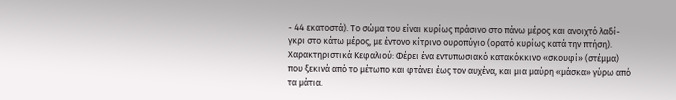- 44 εκατοστά). Το σώμα του είναι κυρίως πράσινο στο πάνω μέρος και ανοιχτό λαδί-γκρι στο κάτω μέρος, με έντονο κίτρινο ουροπύγιο (ορατό κυρίως κατά την πτήση).
Χαρακτηριστικά Κεφαλιού: Φέρει ένα εντυπωσιακό κατακόκκινο «σκουφί» (στέμμα) που ξεκινά από το μέτωπο και φτάνει έως τον αυχένα, και μια μαύρη «μάσκα» γύρω από τα μάτια.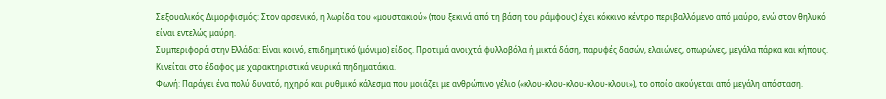Σεξουαλικός Διμορφισμός: Στον αρσενικό, η λωρίδα του «μουστακιού» (που ξεκινά από τη βάση του ράμφους) έχει κόκκινο κέντρο περιβαλλόμενο από μαύρο, ενώ στον θηλυκό είναι εντελώς μαύρη.
Συμπεριφορά στην Ελλάδα: Είναι κοινό, επιδημητικό (μόνιμο) είδος. Προτιμά ανοιχτά φυλλοβόλα ή μικτά δάση, παρυφές δασών, ελαιώνες, οπωρώνες, μεγάλα πάρκα και κήπους. Κινείται στο έδαφος με χαρακτηριστικά νευρικά πηδηματάκια.
Φωνή: Παράγει ένα πολύ δυνατό, ηχηρό και ρυθμικό κάλεσμα που μοιάζει με ανθρώπινο γέλιο («κλου-κλου-κλου-κλου-κλουι»), το οποίο ακούγεται από μεγάλη απόσταση.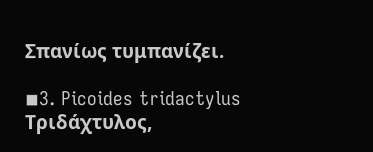Σπανίως τυμπανίζει.

◾3. Picoides tridactylus Τριδάχτυλος,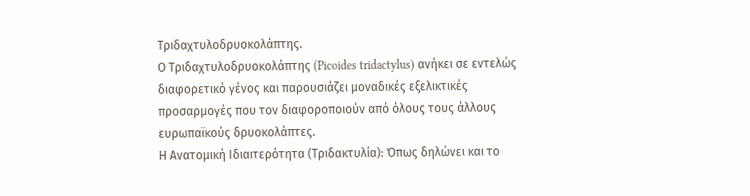Τριδαχτυλοδρυοκολάπτης.
Ο Τριδαχτυλοδρυοκολάπτης (Picoides tridactylus) ανήκει σε εντελώς διαφορετικό γένος και παρουσιάζει μοναδικές εξελικτικές προσαρμογές που τον διαφοροποιούν από όλους τους άλλους ευρωπαϊκούς δρυοκολάπτες.
Η Ανατομική Ιδιαιτερότητα (Τριδακτυλία): Όπως δηλώνει και το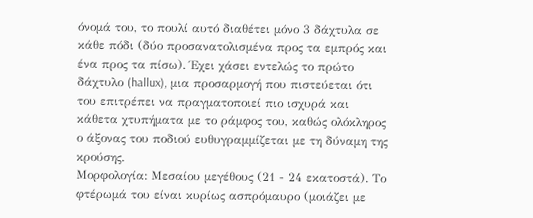όνομά του, το πουλί αυτό διαθέτει μόνο 3 δάχτυλα σε κάθε πόδι (δύο προσανατολισμένα προς τα εμπρός και ένα προς τα πίσω). Έχει χάσει εντελώς το πρώτο δάχτυλο (hallux), μια προσαρμογή που πιστεύεται ότι του επιτρέπει να πραγματοποιεί πιο ισχυρά και κάθετα χτυπήματα με το ράμφος του, καθώς ολόκληρος ο άξονας του ποδιού ευθυγραμμίζεται με τη δύναμη της κρούσης.
Μορφολογία: Μεσαίου μεγέθους (21 - 24 εκατοστά). Το φτέρωμά του είναι κυρίως ασπρόμαυρο (μοιάζει με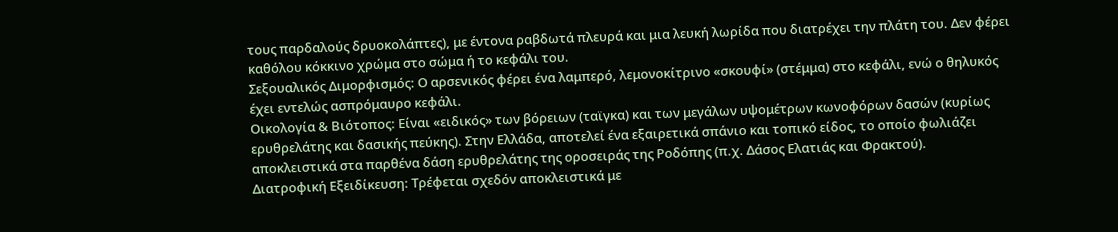τους παρδαλούς δρυοκολάπτες), με έντονα ραβδωτά πλευρά και μια λευκή λωρίδα που διατρέχει την πλάτη του. Δεν φέρει καθόλου κόκκινο χρώμα στο σώμα ή το κεφάλι του.
Σεξουαλικός Διμορφισμός: Ο αρσενικός φέρει ένα λαμπερό, λεμονοκίτρινο «σκουφί» (στέμμα) στο κεφάλι, ενώ ο θηλυκός έχει εντελώς ασπρόμαυρο κεφάλι.
Οικολογία & Βιότοπος: Είναι «ειδικός» των βόρειων (ταϊγκα) και των μεγάλων υψομέτρων κωνοφόρων δασών (κυρίως ερυθρελάτης και δασικής πεύκης). Στην Ελλάδα, αποτελεί ένα εξαιρετικά σπάνιο και τοπικό είδος, το οποίο φωλιάζει αποκλειστικά στα παρθένα δάση ερυθρελάτης της οροσειράς της Ροδόπης (π.χ. Δάσος Ελατιάς και Φρακτού).
Διατροφική Εξειδίκευση: Τρέφεται σχεδόν αποκλειστικά με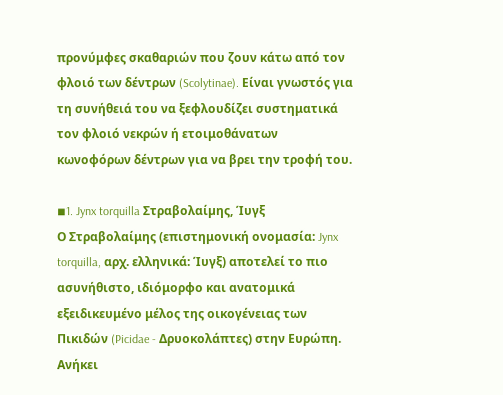προνύμφες σκαθαριών που ζουν κάτω από τον φλοιό των δέντρων (Scolytinae). Είναι γνωστός για τη συνήθειά του να ξεφλουδίζει συστηματικά τον φλοιό νεκρών ή ετοιμοθάνατων κωνοφόρων δέντρων για να βρει την τροφή του.

◾1. Jynx torquilla Στραβολαίµης, Ίυγξ
Ο Στραβολαίμης (επιστημονική ονομασία: Jynx torquilla, αρχ. ελληνικά: Ίυγξ) αποτελεί το πιο ασυνήθιστο, ιδιόμορφο και ανατομικά εξειδικευμένο μέλος της οικογένειας των Πικιδών (Picidae - Δρυοκολάπτες) στην Ευρώπη. Ανήκει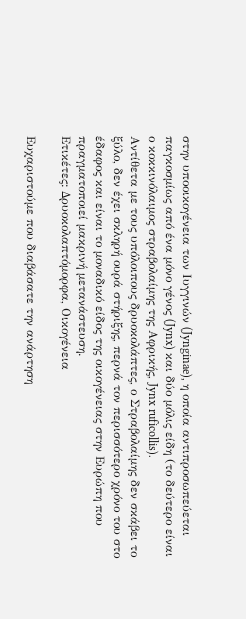στην υποοικογένεια των Ιυγγινών (Jynginae), η οποία αντιπροσωπεύεται παγκοσμίως από ένα μόνο γένος (Jynx) και δύο μόλις είδη (το δεύτερο είναι ο κοκκινόλαιμος στραβολαίμης της Αφρικής, Jynx ruficollis).
Αντίθετα με τους υπόλοιπους δρυοκολάπτες, ο Στραβολαίμης δεν σκάβει το ξύλο, δεν έχει σκληρή ουρά στήριξης, περνά τον περισσότερο χρόνο του στο έδαφος και είναι το μοναδικό είδος της οικογένειας στην Ευρώπη που πραγματοποιεί μακρινή μετανάστευση.
Ετικέτες: Δρυοκολαπτόμορφα, Οικογένεια

Ευχαριστούμε που διαβάσατε την ανάρτηση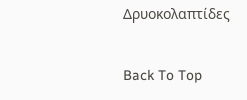Δρυοκολαπτίδες

Back To Top